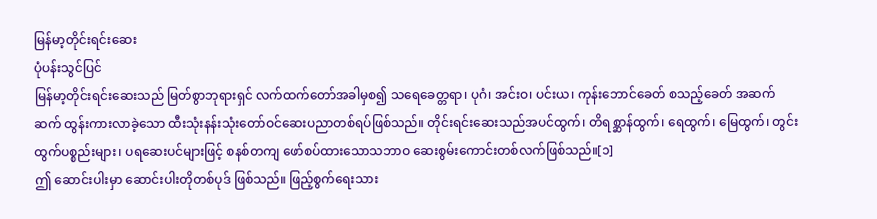မြန်မာ့တိုင်းရင်းဆေး
ပုံပန်းသွင်ပြင်
မြန်မာ့တိုင်းရင်းဆေးသည် မြတ်စွာဘုရားရှင် လက်ထက်တော်အခါမှစ၍ သရေခေတ္တရာ၊ ပုဂံ၊ အင်းဝ၊ ပင်းယ၊ ကုန်းဘောင်ခေတ် စသည့်ခေတ် အဆက်ဆက် ထွန်းကားလာခဲ့သော ထီးသုံးနန်းသုံးတော်ဝင်ဆေးပညာတစ်ရပ်ဖြစ်သည်။ တိုင်းရင်းဆေးသည်အပင်ထွက်၊ တိရစ္ဆာန်ထွက်၊ ရေထွက်၊ မြေထွက်၊ တွင်းထွက်ပစ္စည်းများ၊ ပရဆေးပင်များဖြင့် စနစ်တကျ ဖော်စပ်ထားသောသဘာဝ ဆေးစွမ်းကောင်းတစ်လက်ဖြစ်သည်။[၁]
ဤ ဆောင်းပါးမှာ ဆောင်းပါးတိုတစ်ပုဒ် ဖြစ်သည်။ ဖြည့်စွက်ရေးသား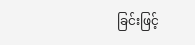ခြင်းဖြင့်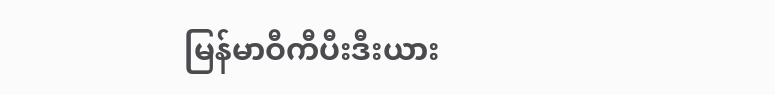မြန်မာဝီကီပီးဒီးယား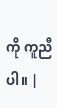ကို ကူညီပါ။ |